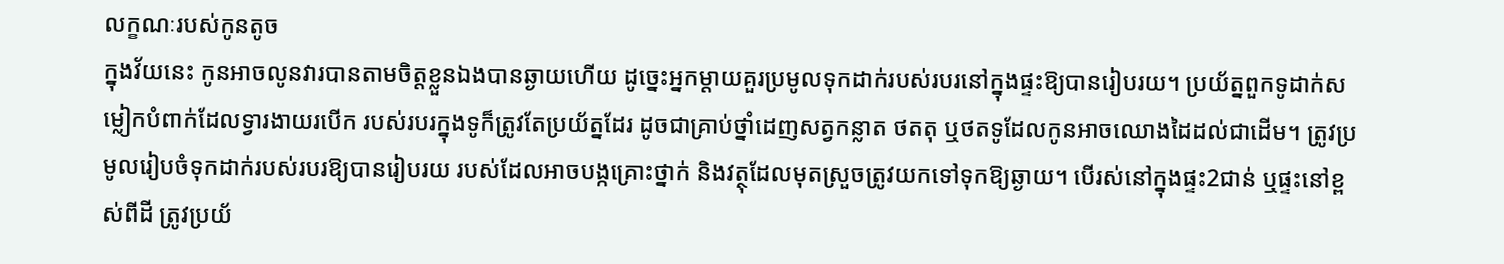លក្ខណៈរបស់កូនតូច
ក្នុងវ័យនេះ កូនអាចលូនវារបានតាមចិត្តខ្លួនឯងបានឆ្ងាយហើយ ដូច្នេះអ្នកម្ដាយគួរប្រមូលទុកដាក់របស់របរនៅក្នុងផ្ទះឱ្យបានរៀបរយ។ ប្រយ័ត្នពួកទូដាក់សម្លៀកបំពាក់ដែលទ្វារងាយរបើក របស់របរក្នុងទូក៏ត្រូវតែប្រយ័ត្នដែរ ដូចជាគ្រាប់ថ្នាំដេញសត្វកន្លាត ថតតុ ឬថតទូដែលកូនអាចឈោងដៃដល់ជាដើម។ ត្រូវប្រមូលរៀបចំទុកដាក់របស់របរឱ្យបានរៀបរយ របស់ដែលអាចបង្កគ្រោះថ្នាក់ និងវត្ថុដែលមុតស្រួចត្រូវយកទៅទុកឱ្យឆ្ងាយ។ បើរស់នៅក្នុងផ្ទះ2ជាន់ ឬផ្ទះនៅខ្ពស់ពីដី ត្រូវប្រយ័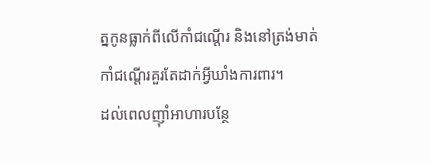ត្នកូនធ្លាក់ពីលើកាំជណ្ដើរ និងនៅត្រង់មាត់កាំជណ្ដើរគួរតែដាក់អ្វីឃាំងការពារ។
ដល់ពេលញ៉ាំអាហារបន្ថែ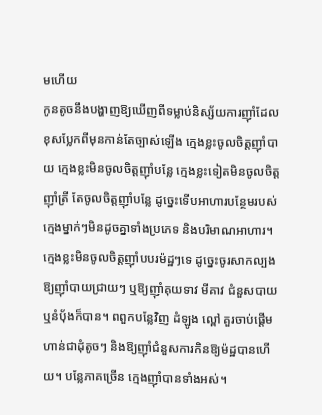មហើយ
កូនតូចនឹងបង្ហាញឱ្យឃើញពីទម្លាប់និស្ស័យការញ៉ាំដែលខុសប្លែកពីមុនកាន់តែច្បាស់ឡើង ក្មេងខ្លះចូលចិត្តញ៉ាំបាយ ក្មេងខ្លះមិនចូលចិត្តញ៉ាំបន្លែ ក្មេងខ្លះទៀតមិនចូលចិត្តញ៉ាំត្រី តែចូលចិត្តញ៉ាំបន្លែ ដូច្នេះទើបអាហារបន្ថែមរបស់ក្មេងម្នាក់ៗមិនដូចគ្នាទាំងប្រភេទ និងបរិមាណអាហារ។ ក្មេងខ្លះមិនចូលចិត្តញ៉ាំបបរម៉ដ្ឋៗទេ ដូច្នេះចូរសាកល្បងឱ្យញ៉ាំបាយជ្រាយៗ ឬឱ្យញ៉ាំគុយទាវ មីគាវ ជំនួសបាយ ឬនំប៉័ងក៏បាន។ ពពួកបន្លែវិញ ដំឡូង ល្ពៅ គួរចាប់ផ្ដើមហាន់ជាដុំតូចៗ និងឱ្យញ៉ាំជំនួសការកិនឱ្យម៉ដ្ឋបានហើយ។ បន្លែភាគច្រើន ក្មេងញ៉ាំបានទាំងអស់។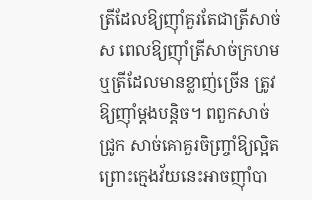ត្រីដែលឱ្យញ៉ាំគួរតែជាត្រីសាច់ស ពេលឱ្យញ៉ាំត្រីសាច់ក្រហម ឬត្រីដែលមានខ្លាញ់ច្រើន ត្រូវឱ្យញ៉ាំម្ដងបន្តិច។ ពពួកសាច់ជ្រូក សាច់គោគួរចិញ្ច្រាំឱ្យល្អិត ព្រោះក្មេងវ័យនេះអាចញ៉ាំបា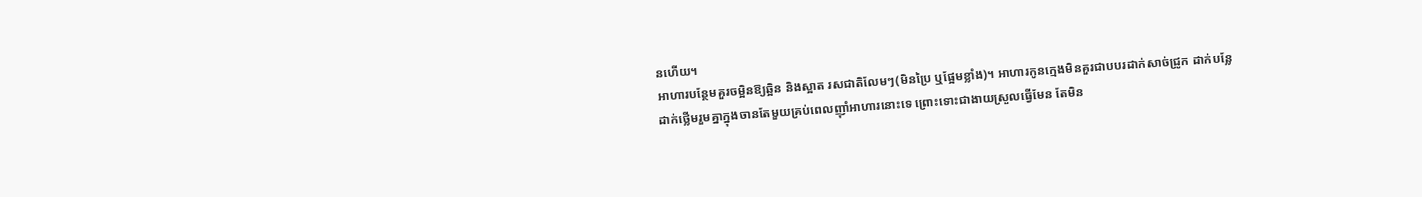នហើយ។
អាហារបន្ថែមគួរចម្អិនឱ្យឆ្អិន និងស្អាត រសជាតិលែមៗ(មិនប្រៃ ឬផ្អែមខ្លាំង)។ អាហារកូនក្មេងមិនគួរជាបបរដាក់សាច់ជ្រូក ដាក់បន្លែ ដាក់ថ្លើមរួមគ្នាក្នុងចានតែមួយគ្រប់ពេលញ៉ាំអាហារនោះទេ ព្រោះទោះជាងាយស្រួលធ្វើមែន តែមិន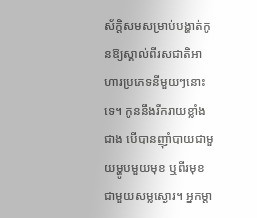ស័ក្តិសមសម្រាប់បង្ហាត់កូនឱ្យស្គាល់ពីរសជាតិអាហារប្រភេទនីមួយៗនោះទេ។ កូននឹងរីករាយខ្លាំងជាង បើបានញ៉ាំបាយជាមួយម្ហូបមួយមុខ ឬពីរមុខ ជាមួយសម្លស្ងោរ។ អ្នកម្ដា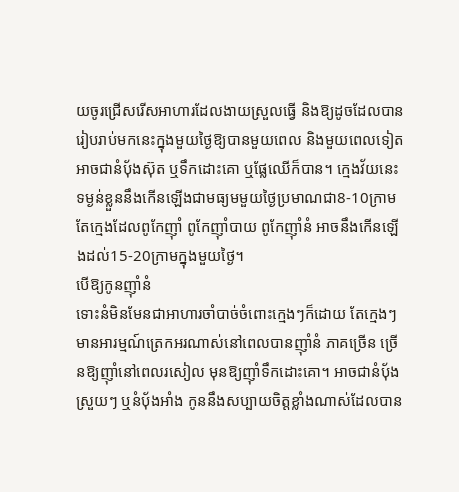យចូរជ្រើសរើសអាហារដែលងាយស្រួលធ្វើ និងឱ្យដូចដែលបានរៀបរាប់មកនេះក្នុងមួយថ្ងៃឱ្យបានមួយពេល និងមួយពេលទៀតអាចជានំប៉័ងស៊ុត ឬទឹកដោះគោ ឬផ្លែឈើក៏បាន។ ក្មេងវ័យនេះ ទម្ងន់ខ្លួននឹងកើនឡើងជាមធ្យមមួយថ្ងៃប្រមាណជា8-10ក្រាម តែក្មេងដែលពូកែញ៉ាំ ពូកែញ៉ាំបាយ ពូកែញ៉ាំនំ អាចនឹងកើនឡើងដល់15-20ក្រាមក្នុងមួយថ្ងៃ។
បើឱ្យកូនញ៉ាំនំ
ទោះនំមិនមែនជាអាហារចាំបាច់ចំពោះក្មេងៗក៏ដោយ តែក្មេងៗមានអារម្មណ៍ត្រេកអរណាស់នៅពេលបានញ៉ាំនំ ភាគច្រើន ច្រើនឱ្យញ៉ាំនៅពេលរសៀល មុនឱ្យញ៉ាំទឹកដោះគោ។ អាចជានំប៉័ងស្រួយៗ ឬនំប៉័ងអាំង កូននឹងសប្បាយចិត្តខ្លាំងណាស់ដែលបាន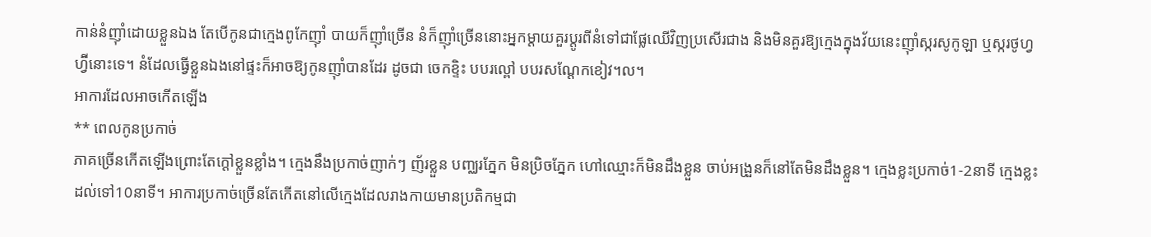កាន់នំញ៉ាំដោយខ្លួនឯង តែបើកូនជាក្មេងពូកែញ៉ាំ បាយក៏ញ៉ាំច្រើន នំក៏ញ៉ាំច្រើននោះអ្នកម្ដាយគួរប្ដូរពីនំទៅជាផ្លែឈើវិញប្រសើរជាង និងមិនគួរឱ្យក្មេងក្នុងវ័យនេះញ៉ាំស្ករសូកូឡា ឬស្ករថូហ្វហ្វ៊ីនោះទេ។ នំដែលធ្វើខ្លួនឯងនៅផ្ទះក៏អាចឱ្យកូនញ៉ាំបានដែរ ដូចជា ចេកខ្ទិះ បបរល្ពៅ បបរសណ្ដែកខៀវ។ល។
អាការដែលអាចកើតឡើង
** ពេលកូនប្រកាច់
ភាគច្រើនកើតឡើងព្រោះតែក្ដៅខ្លួនខ្លាំង។ ក្មេងនឹងប្រកាច់ញាក់ៗ ញ័រខ្លួន បញ្ឈរភ្នែក មិនប្រិចភ្នែក ហៅឈ្មោះក៏មិនដឹងខ្លួន ចាប់អង្រួនក៏នៅតែមិនដឹងខ្លួន។ ក្មេងខ្លះប្រកាច់1-2នាទី ក្មេងខ្លះដល់ទៅ10នាទី។ អាការប្រកាច់ច្រើនតែកើតនៅលើក្មេងដែលរាងកាយមានប្រតិកម្មជា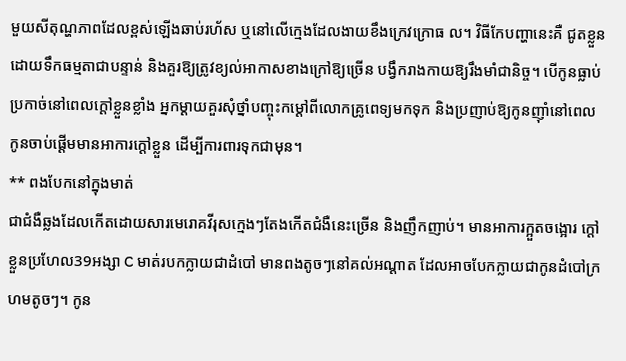មួយសីតុណ្ហភាពដែលខ្ពស់ឡើងឆាប់រហ័ស ឬនៅលើក្មេងដែលងាយខឹងក្រេវក្រោធ ល។ វិធីកែបញ្ហានេះគឺ ជូតខ្លួនដោយទឹកធម្មតាជាបន្ទាន់ និងគួរឱ្យត្រូវខ្យល់អាកាសខាងក្រៅឱ្យច្រើន បង្វឹករាងកាយឱ្យរឹងមាំជានិច្ច។ បើកូនធ្លាប់ប្រកាច់នៅពេលក្ដៅខ្លួនខ្លាំង អ្នកម្ដាយគួរសុំថ្នាំបញ្ចុះកម្ដៅពីលោកគ្រូពេទ្យមកទុក និងប្រញាប់ឱ្យកូនញ៉ាំនៅពេលកូនចាប់ផ្ដើមមានអាការក្ដៅខ្លួន ដើម្បីការពារទុកជាមុន។
** ពងបែកនៅក្នុងមាត់
ជាជំងឺឆ្លងដែលកើតដោយសារមេរោគវីរុសក្មេងៗតែងកើតជំងឺនេះច្រើន និងញឹកញាប់។ មានអាការក្អួតចង្អោរ ក្ដៅខ្លួនប្រហែល39អង្សា C មាត់របកក្លាយជាដំបៅ មានពងតូចៗនៅគល់អណ្ដាត ដែលអាចបែកក្លាយជាកូនដំបៅក្រហមតូចៗ។ កូន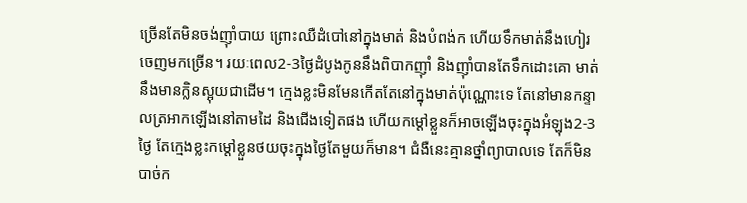ច្រើនតែមិនចង់ញ៉ាំបាយ ព្រោះឈឺដំបៅនៅក្នុងមាត់ និងបំពង់ក ហើយទឹកមាត់នឹងហៀរចេញមកច្រើន។ រយៈពេល2-3ថ្ងៃដំបូងកូននឹងពិបាកញ៉ាំ និងញ៉ាំបានតែទឹកដោះគោ មាត់នឹងមានក្លិនស្អុយជាដើម។ ក្មេងខ្លះមិនមែនកើតតែនៅក្នុងមាត់ប៉ុណ្ណោះទេ តែនៅមានកន្ទាលត្រអាកឡើងនៅតាមដៃ និងជើងទៀតផង ហើយកម្ដៅខ្លួនក៏អាចឡើងចុះក្នុងអំឡុង2-3ថ្ងៃ តែក្មេងខ្លះកម្ដៅខ្លួនថយចុះក្នុងថ្ងៃតែមួយក៏មាន។ ជំងឺនេះគ្មានថ្នាំព្យាបាលទេ តែក៏មិនបាច់ក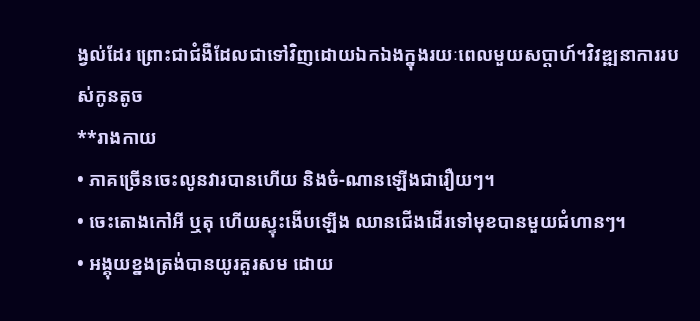ង្វល់ដែរ ព្រោះជាជំងឺដែលជាទៅវិញដោយឯកឯងក្នុងរយៈពេលមួយសប្ដាហ៍។វិវឌ្ឍនាការរបស់កូនតូច
**រាងកាយ
• ភាគច្រើនចេះលូនវារបានហើយ និងចំ-ណានឡើងជារឿយៗ។
• ចេះតោងកៅអី ឬតុ ហើយស្ទុះងើបឡើង ឈានជើងដើរទៅមុខបានមួយជំហានៗ។
• អង្គុយខ្នងត្រង់បានយូរគួរសម ដោយ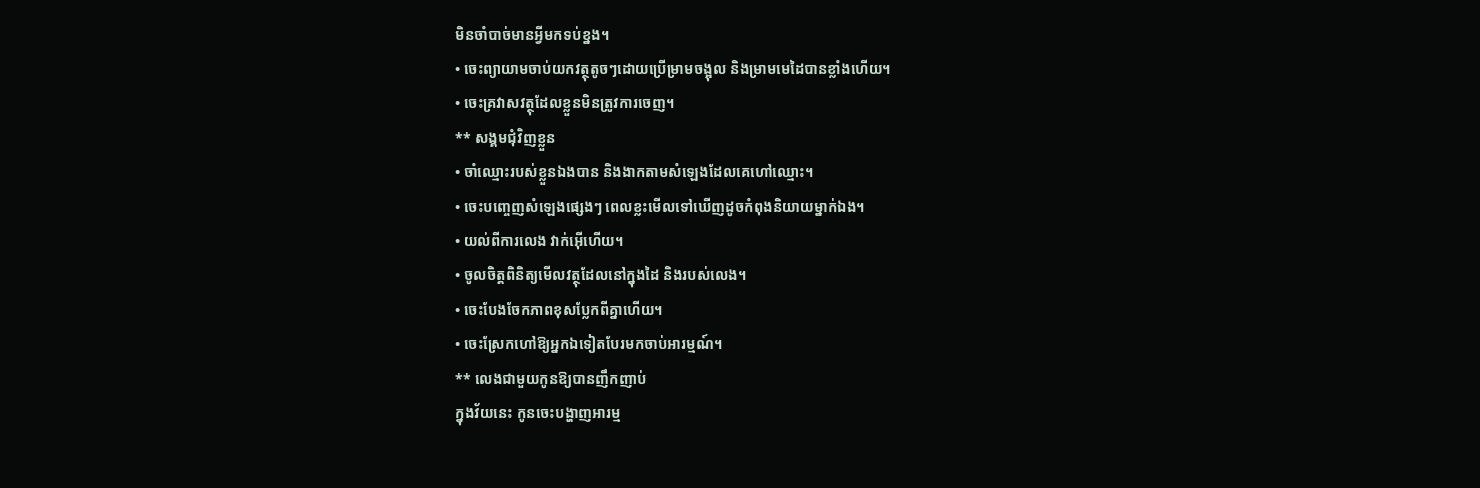មិនចាំបាច់មានអ្វីមកទប់ខ្នង។
• ចេះព្យាយាមចាប់យកវត្ថុតូចៗដោយប្រើម្រាមចង្អុល និងម្រាមមេដៃបានខ្លាំងហើយ។
• ចេះគ្រវាសវត្ថុដែលខ្លួនមិនត្រូវការចេញ។
** សង្គមជុំវិញខ្លួន
• ចាំឈ្មោះរបស់ខ្លួនឯងបាន និងងាកតាមសំឡេងដែលគេហៅឈ្មោះ។
• ចេះបញ្ចេញសំឡេងផ្សេងៗ ពេលខ្លះមើលទៅឃើញដូចកំពុងនិយាយម្នាក់ឯង។
• យល់ពីការលេង វាក់អ៊ើហើយ។
• ចូលចិត្តពិនិត្យមើលវត្ថុដែលនៅក្នុងដៃ និងរបស់លេង។
• ចេះបែងចែកភាពខុសប្លែកពីគ្នាហើយ។
• ចេះស្រែកហៅឱ្យអ្នកឯទៀតបែរមកចាប់អារម្មណ៍។
** លេងជាមួយកូនឱ្យបានញឹកញាប់
ក្នុងវ័យនេះ កូនចេះបង្ហាញអារម្ម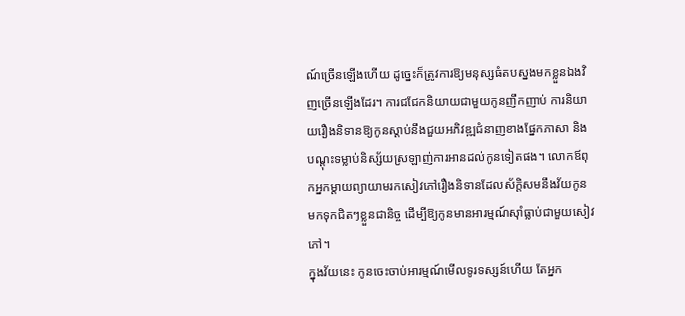ណ៍ច្រើនឡើងហើយ ដូច្នេះក៏ត្រូវការឱ្យមនុស្សធំតបស្នងមកខ្លួនឯងវិញច្រើនឡើងដែរ។ ការជជែកនិយាយជាមួយកូនញឹកញាប់ ការនិយាយរឿងនិទានឱ្យកូនស្ដាប់នឹងជួយអភិវឌ្ឍជំនាញខាងផ្នែកភាសា និងបណ្ដុះទម្លាប់និស្ស័យស្រឡាញ់ការអានដល់កូនទៀតផង។ លោកឪពុកអ្នកម្ដាយព្យាយាមរកសៀវភៅរឿងនិទានដែលស័ក្តិសមនឹងវ័យកូនមកទុកជិតៗខ្លួនជានិច្ច ដើម្បីឱ្យកូនមានអារម្មណ៍ស៊ាំធ្លាប់ជាមួយសៀវភៅ។
ក្នុងវ័យនេះ កូនចេះចាប់អារម្មណ៍មើលទូរទស្សន៍ហើយ តែអ្នក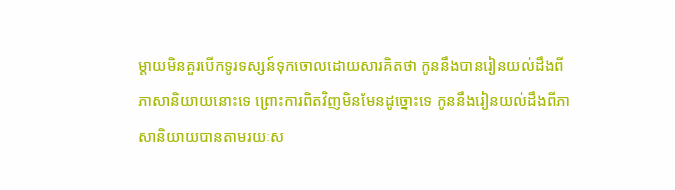ម្ដាយមិនគួរបើកទូរទស្សន៍ទុកចោលដោយសារគិតថា កូននឹងបានរៀនយល់ដឹងពីភាសានិយាយនោះទេ ព្រោះការពិតវិញមិនមែនដូច្នោះទេ កូននឹងរៀនយល់ដឹងពីភាសានិយាយបានតាមរយៈស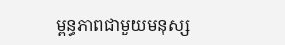ម្ពន្ធភាពជាមួយមនុស្ស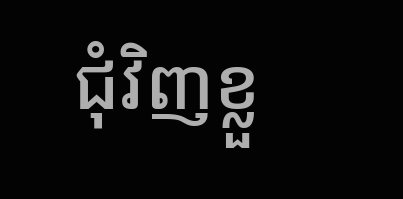ជុំវិញខ្លួ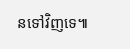នទៅវិញទេ៕